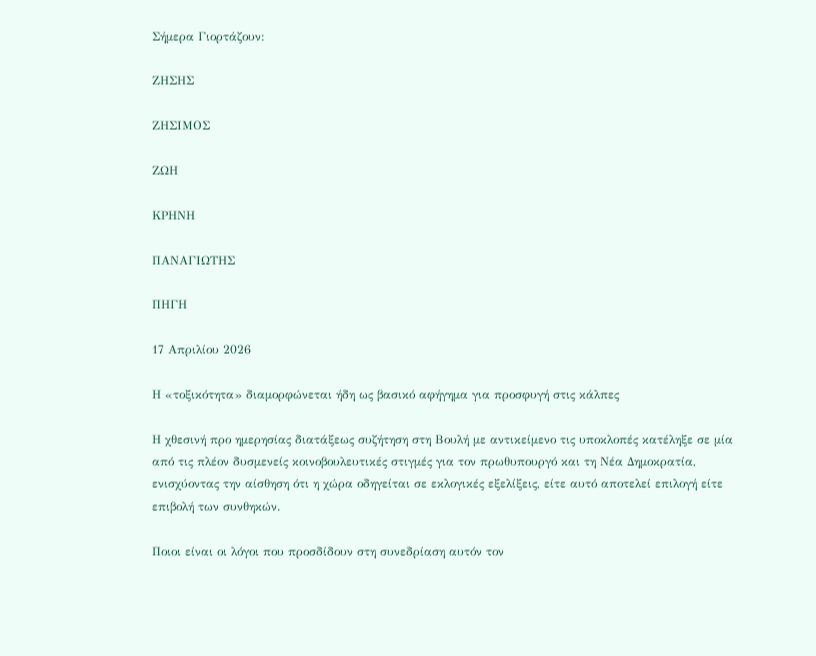Σήμερα Γιορτάζουν:

ΖΗΣΗΣ

ΖΗΣΙΜΟΣ

ΖΩΗ

ΚΡΗΝΗ

ΠΑΝΑΓΙΩΤΗΣ

ΠΗΓΗ

17 Απριλίου 2026

Η «τοξικότητα» διαμορφώνεται ήδη ως βασικό αφήγημα για προσφυγή στις κάλπες

Η χθεσινή προ ημερησίας διατάξεως συζήτηση στη Βουλή με αντικείμενο τις υποκλοπές κατέληξε σε μία από τις πλέον δυσμενείς κοινοβουλευτικές στιγμές για τον πρωθυπουργό και τη Νέα Δημοκρατία, ενισχύοντας την αίσθηση ότι η χώρα οδηγείται σε εκλογικές εξελίξεις, είτε αυτό αποτελεί επιλογή είτε επιβολή των συνθηκών.

Ποιοι είναι οι λόγοι που προσδίδουν στη συνεδρίαση αυτόν τον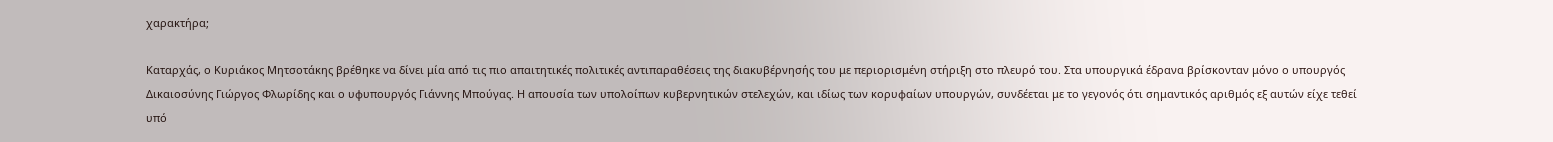χαρακτήρα;

Καταρχάς, ο Κυριάκος Μητσοτάκης βρέθηκε να δίνει μία από τις πιο απαιτητικές πολιτικές αντιπαραθέσεις της διακυβέρνησής του με περιορισμένη στήριξη στο πλευρό του. Στα υπουργικά έδρανα βρίσκονταν μόνο ο υπουργός Δικαιοσύνης Γιώργος Φλωρίδης και ο υφυπουργός Γιάννης Μπούγας. Η απουσία των υπολοίπων κυβερνητικών στελεχών, και ιδίως των κορυφαίων υπουργών, συνδέεται με το γεγονός ότι σημαντικός αριθμός εξ αυτών είχε τεθεί υπό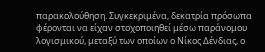παρακολούθηση. Συγκεκριμένα, δεκατρία πρόσωπα φέρονται να είχαν στοχοποιηθεί μέσω παράνομου λογισμικού, μεταξύ των οποίων ο Νίκος Δένδιας, ο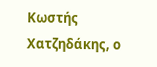Κωστής Χατζηδάκης, ο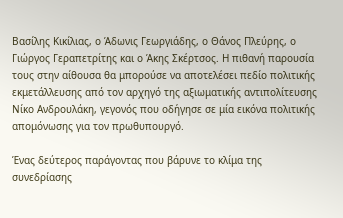Βασίλης Κικίλιας, ο Άδωνις Γεωργιάδης, ο Θάνος Πλεύρης, ο Γιώργος Γεραπετρίτης και ο Άκης Σκέρτσος. Η πιθανή παρουσία τους στην αίθουσα θα μπορούσε να αποτελέσει πεδίο πολιτικής εκμετάλλευσης από τον αρχηγό της αξιωματικής αντιπολίτευσης Νίκο Ανδρουλάκη, γεγονός που οδήγησε σε μία εικόνα πολιτικής απομόνωσης για τον πρωθυπουργό.

Ένας δεύτερος παράγοντας που βάρυνε το κλίμα της συνεδρίασης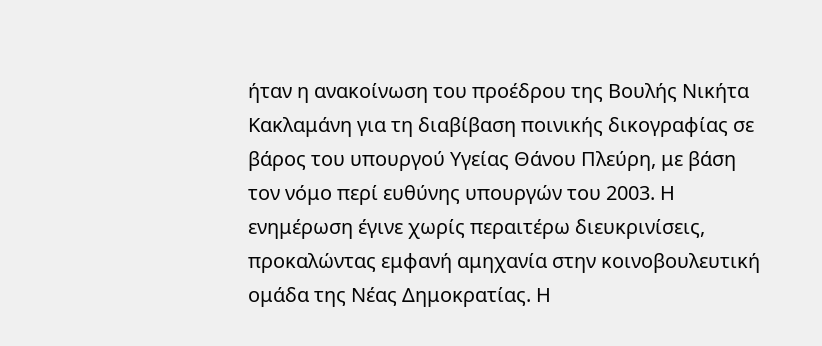ήταν η ανακοίνωση του προέδρου της Βουλής Νικήτα Κακλαμάνη για τη διαβίβαση ποινικής δικογραφίας σε βάρος του υπουργού Υγείας Θάνου Πλεύρη, με βάση τον νόμο περί ευθύνης υπουργών του 2003. Η ενημέρωση έγινε χωρίς περαιτέρω διευκρινίσεις, προκαλώντας εμφανή αμηχανία στην κοινοβουλευτική ομάδα της Νέας Δημοκρατίας. Η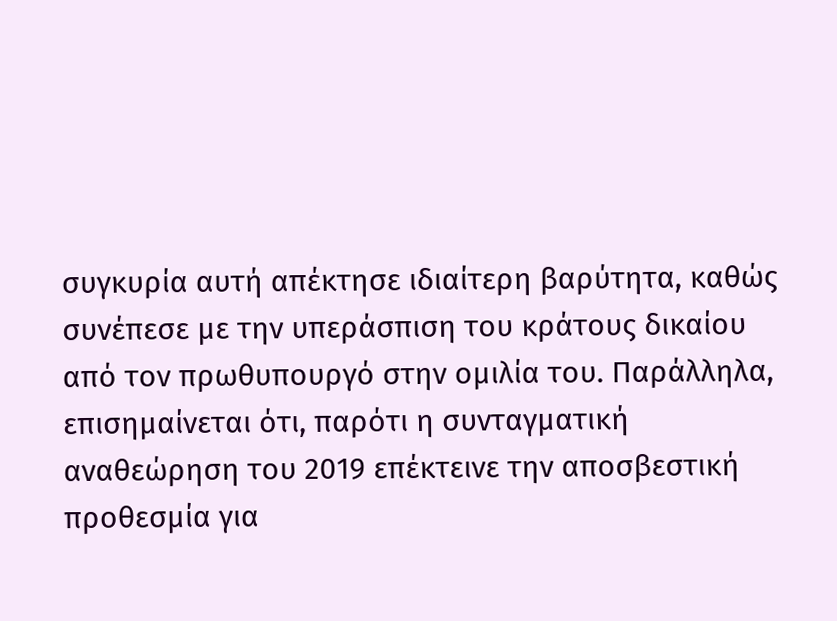συγκυρία αυτή απέκτησε ιδιαίτερη βαρύτητα, καθώς συνέπεσε με την υπεράσπιση του κράτους δικαίου από τον πρωθυπουργό στην ομιλία του. Παράλληλα, επισημαίνεται ότι, παρότι η συνταγματική αναθεώρηση του 2019 επέκτεινε την αποσβεστική προθεσμία για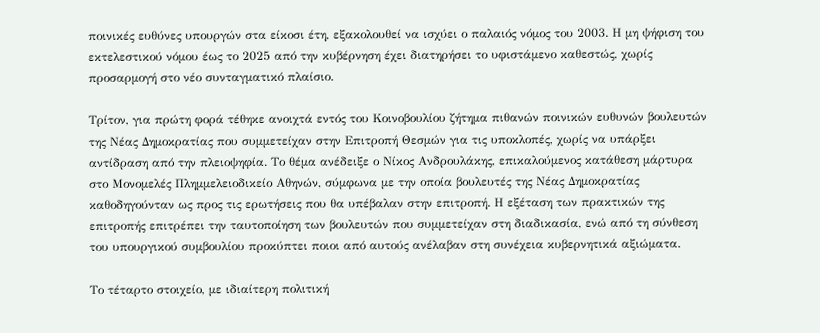ποινικές ευθύνες υπουργών στα είκοσι έτη, εξακολουθεί να ισχύει ο παλαιός νόμος του 2003. Η μη ψήφιση του εκτελεστικού νόμου έως το 2025 από την κυβέρνηση έχει διατηρήσει το υφιστάμενο καθεστώς, χωρίς προσαρμογή στο νέο συνταγματικό πλαίσιο.

Τρίτον, για πρώτη φορά τέθηκε ανοιχτά εντός του Κοινοβουλίου ζήτημα πιθανών ποινικών ευθυνών βουλευτών της Νέας Δημοκρατίας που συμμετείχαν στην Επιτροπή Θεσμών για τις υποκλοπές, χωρίς να υπάρξει αντίδραση από την πλειοψηφία. Το θέμα ανέδειξε ο Νίκος Ανδρουλάκης, επικαλούμενος κατάθεση μάρτυρα στο Μονομελές Πλημμελειοδικείο Αθηνών, σύμφωνα με την οποία βουλευτές της Νέας Δημοκρατίας καθοδηγούνταν ως προς τις ερωτήσεις που θα υπέβαλαν στην επιτροπή. Η εξέταση των πρακτικών της επιτροπής επιτρέπει την ταυτοποίηση των βουλευτών που συμμετείχαν στη διαδικασία, ενώ από τη σύνθεση του υπουργικού συμβουλίου προκύπτει ποιοι από αυτούς ανέλαβαν στη συνέχεια κυβερνητικά αξιώματα.

Το τέταρτο στοιχείο, με ιδιαίτερη πολιτική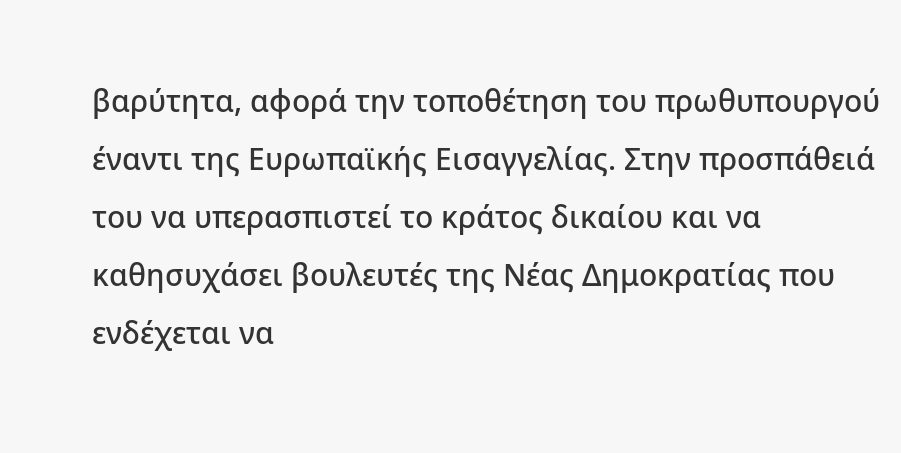βαρύτητα, αφορά την τοποθέτηση του πρωθυπουργού έναντι της Ευρωπαϊκής Εισαγγελίας. Στην προσπάθειά του να υπερασπιστεί το κράτος δικαίου και να καθησυχάσει βουλευτές της Νέας Δημοκρατίας που ενδέχεται να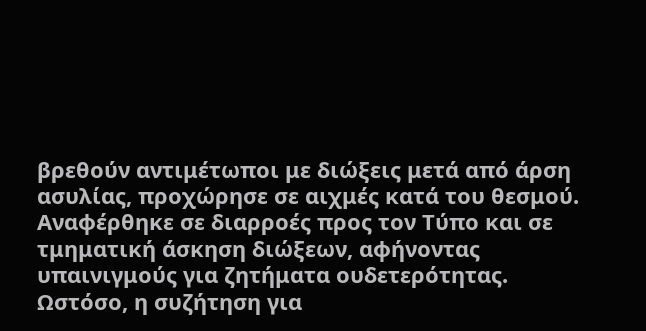βρεθούν αντιμέτωποι με διώξεις μετά από άρση ασυλίας, προχώρησε σε αιχμές κατά του θεσμού. Αναφέρθηκε σε διαρροές προς τον Τύπο και σε τμηματική άσκηση διώξεων, αφήνοντας υπαινιγμούς για ζητήματα ουδετερότητας. Ωστόσο, η συζήτηση για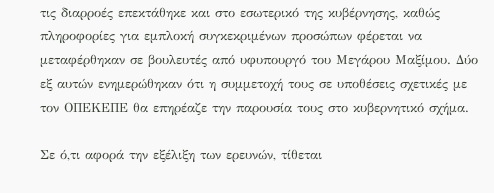τις διαρροές επεκτάθηκε και στο εσωτερικό της κυβέρνησης, καθώς πληροφορίες για εμπλοκή συγκεκριμένων προσώπων φέρεται να μεταφέρθηκαν σε βουλευτές από υφυπουργό του Μεγάρου Μαξίμου. Δύο εξ αυτών ενημερώθηκαν ότι η συμμετοχή τους σε υποθέσεις σχετικές με τον ΟΠΕΚΕΠΕ θα επηρέαζε την παρουσία τους στο κυβερνητικό σχήμα.

Σε ό,τι αφορά την εξέλιξη των ερευνών, τίθεται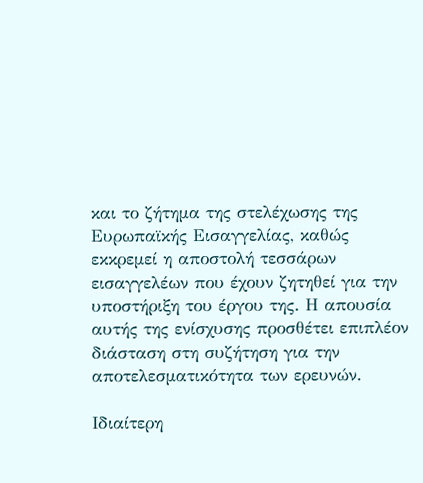και το ζήτημα της στελέχωσης της Ευρωπαϊκής Εισαγγελίας, καθώς εκκρεμεί η αποστολή τεσσάρων εισαγγελέων που έχουν ζητηθεί για την υποστήριξη του έργου της. Η απουσία αυτής της ενίσχυσης προσθέτει επιπλέον διάσταση στη συζήτηση για την αποτελεσματικότητα των ερευνών.

Ιδιαίτερη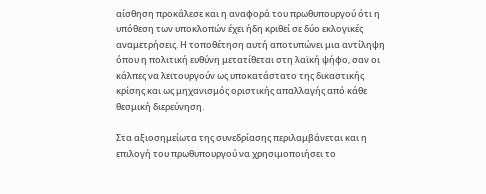αίσθηση προκάλεσε και η αναφορά του πρωθυπουργού ότι η υπόθεση των υποκλοπών έχει ήδη κριθεί σε δύο εκλογικές αναμετρήσεις. Η τοποθέτηση αυτή αποτυπώνει μια αντίληψη όπου η πολιτική ευθύνη μετατίθεται στη λαϊκή ψήφο, σαν οι κάλπες να λειτουργούν ως υποκατάστατο της δικαστικής κρίσης και ως μηχανισμός οριστικής απαλλαγής από κάθε θεσμική διερεύνηση.

Στα αξιοσημείωτα της συνεδρίασης περιλαμβάνεται και η επιλογή του πρωθυπουργού να χρησιμοποιήσει το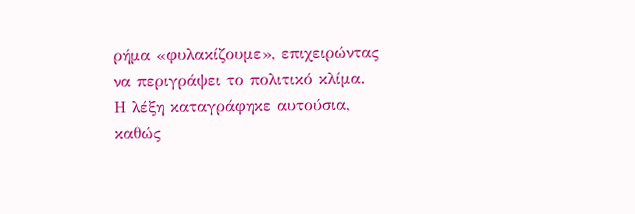ρήμα «φυλακίζουμε», επιχειρώντας να περιγράψει το πολιτικό κλίμα. Η λέξη καταγράφηκε αυτούσια, καθώς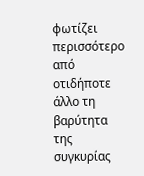φωτίζει περισσότερο από οτιδήποτε άλλο τη βαρύτητα της συγκυρίας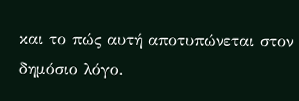και το πώς αυτή αποτυπώνεται στον δημόσιο λόγο.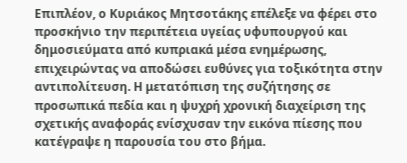Επιπλέον, ο Κυριάκος Μητσοτάκης επέλεξε να φέρει στο προσκήνιο την περιπέτεια υγείας υφυπουργού και δημοσιεύματα από κυπριακά μέσα ενημέρωσης, επιχειρώντας να αποδώσει ευθύνες για τοξικότητα στην αντιπολίτευση. Η μετατόπιση της συζήτησης σε προσωπικά πεδία και η ψυχρή χρονική διαχείριση της σχετικής αναφοράς ενίσχυσαν την εικόνα πίεσης που κατέγραψε η παρουσία του στο βήμα.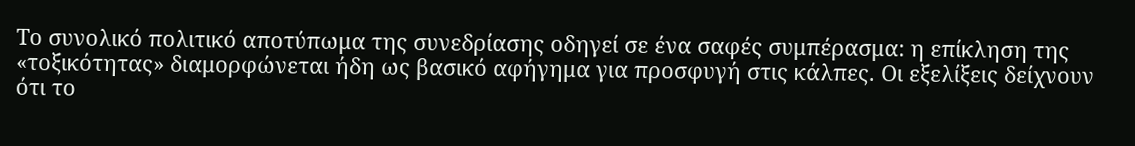Το συνολικό πολιτικό αποτύπωμα της συνεδρίασης οδηγεί σε ένα σαφές συμπέρασμα: η επίκληση της «τοξικότητας» διαμορφώνεται ήδη ως βασικό αφήγημα για προσφυγή στις κάλπες. Οι εξελίξεις δείχνουν ότι το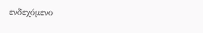ενδεχόμενο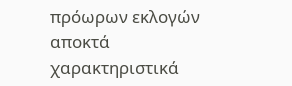πρόωρων εκλογών αποκτά χαρακτηριστικά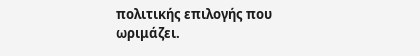πολιτικής επιλογής που ωριμάζει.